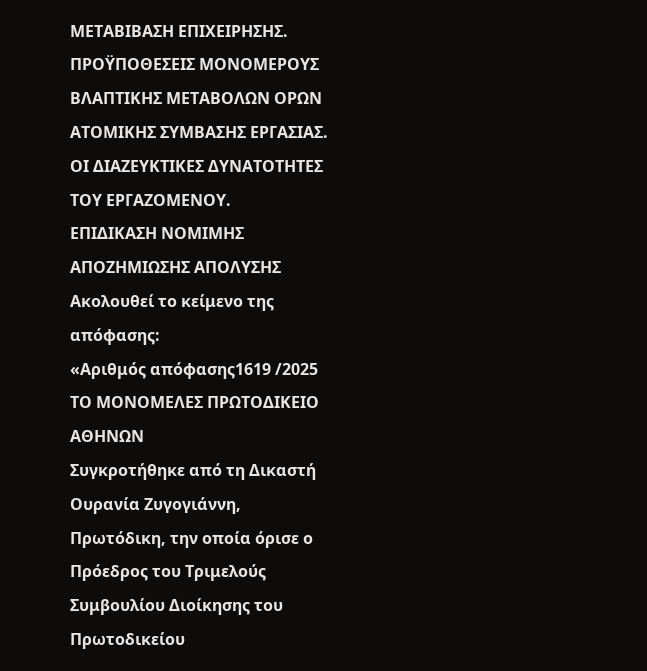ΜΕΤΑΒΙΒΑΣΗ ΕΠΙΧΕΙΡΗΣΗΣ.
ΠΡΟΫΠΟΘΕΣEIΣ ΜΟΝΟΜΕΡΟΥΣ ΒΛΑΠΤΙΚΗΣ ΜΕΤΑΒΟΛΩΝ ΟΡΩΝ ΑΤΟΜΙΚΗΣ ΣΥΜΒΑΣΗΣ ΕΡΓΑΣΙΑΣ.
ΟΙ ΔΙΑΖΕΥΚΤΙΚΕΣ ΔΥΝΑΤΟΤΗΤΕΣ ΤΟΥ ΕΡΓΑΖΟΜΕΝΟΥ.
ΕΠΙΔΙΚΑΣΗ ΝΟΜΙΜΗΣ ΑΠΟΖΗΜΙΩΣΗΣ ΑΠΟΛΥΣΗΣ
Ακολουθεί το κείμενο της απόφασης:
«Αριθμός απόφασης1619 /2025
ΤΟ ΜΟΝΟΜΕΛΕΣ ΠΡΩΤΟΔΙΚΕΙΟ ΑΘΗΝΩΝ
Συγκροτήθηκε από τη Δικαστή Ουρανία Ζυγογιάννη, Πρωτόδικη, την οποία όρισε ο Πρόεδρος του Τριμελούς Συμβουλίου Διοίκησης του Πρωτοδικείου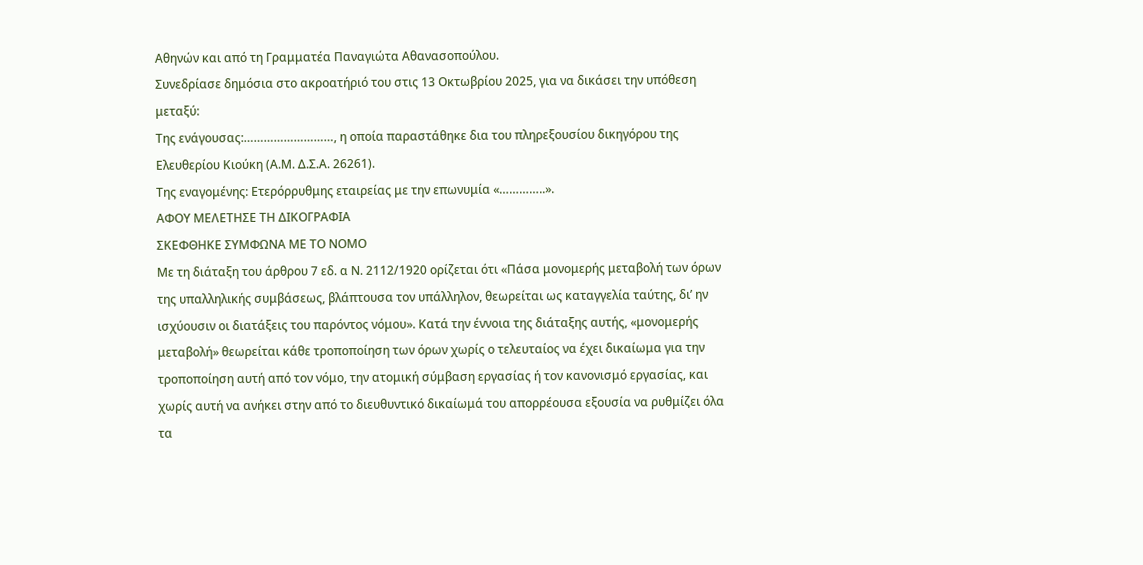Αθηνών και από τη Γραμματέα Παναγιώτα Αθανασοπούλου.
Συνεδρίασε δημόσια στο ακροατήριό του στις 13 Οκτωβρίου 2025, για να δικάσει την υπόθεση μεταξύ:
Της ενάγουσας:………………………, η οποία παραστάθηκε δια του πληρεξουσίου δικηγόρου της Ελευθερίου Κιούκη (Α.Μ. Δ.Σ.Α. 26261).
Της εναγομένης: Ετερόρρυθμης εταιρείας με την επωνυμία «…………..».
ΑΦΟΥ ΜΕΛΕΤΗΣΕ ΤΗ ΔΙΚΟΓΡΑΦΙΑ
ΣΚΕΦΘΗΚΕ ΣΥΜΦΩΝΑ ΜΕ ΤΟ ΝΟΜΟ
Με τη διάταξη του άρθρου 7 εδ. α Ν. 2112/1920 ορίζεται ότι «Πάσα μονομερής μεταβολή των όρων της υπαλληλικής συμβάσεως, βλάπτουσα τον υπάλληλον, θεωρείται ως καταγγελία ταύτης, δι’ ην ισχύουσιν οι διατάξεις του παρόντος νόμου». Κατά την έννοια της διάταξης αυτής, «μονομερής μεταβολή» θεωρείται κάθε τροποποίηση των όρων χωρίς ο τελευταίος να έχει δικαίωμα για την τροποποίηση αυτή από τον νόμο, την ατομική σύμβαση εργασίας ή τον κανονισμό εργασίας, και χωρίς αυτή να ανήκει στην από το διευθυντικό δικαίωμά του απορρέουσα εξουσία να ρυθμίζει όλα τα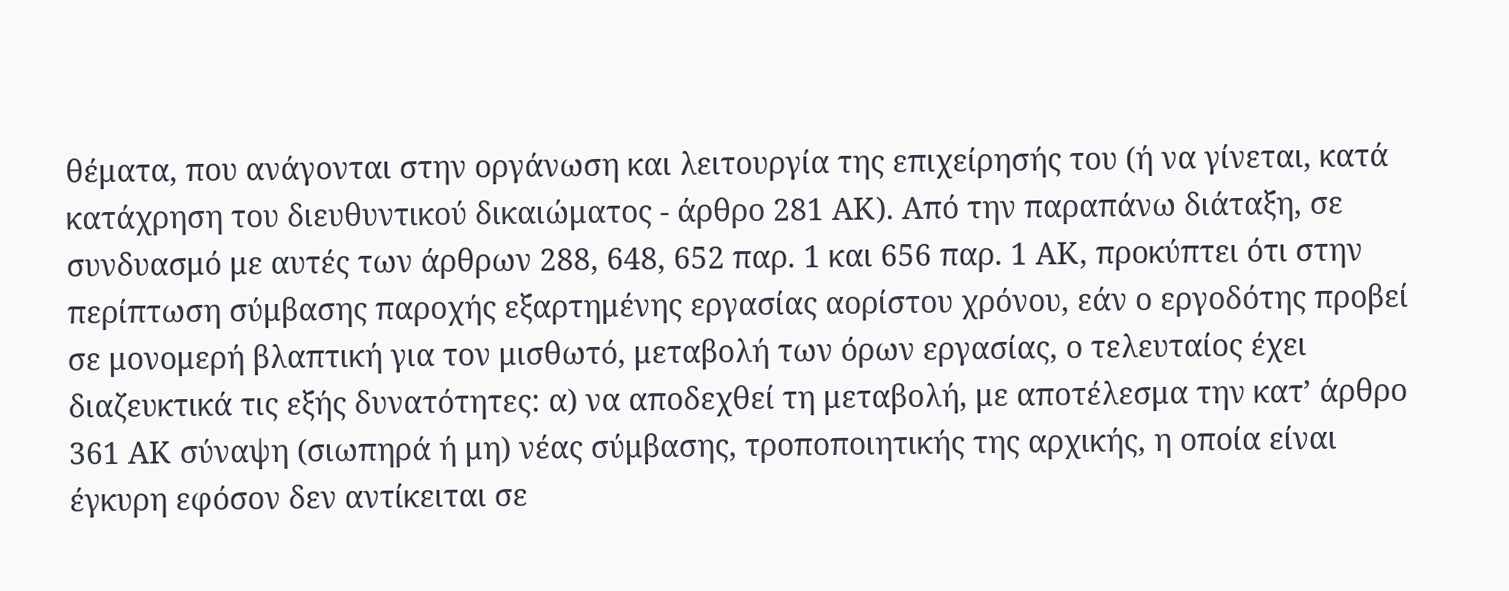θέματα, που ανάγονται στην οργάνωση και λειτουργία της επιχείρησής του (ή να γίνεται, κατά κατάχρηση του διευθυντικού δικαιώματος - άρθρο 281 ΑΚ). Από την παραπάνω διάταξη, σε συνδυασμό με αυτές των άρθρων 288, 648, 652 παρ. 1 και 656 παρ. 1 ΑΚ, προκύπτει ότι στην περίπτωση σύμβασης παροχής εξαρτημένης εργασίας αορίστου χρόνου, εάν ο εργοδότης προβεί σε μονομερή βλαπτική για τον μισθωτό, μεταβολή των όρων εργασίας, ο τελευταίος έχει διαζευκτικά τις εξής δυνατότητες: α) να αποδεχθεί τη μεταβολή, με αποτέλεσμα την κατ’ άρθρο 361 ΑΚ σύναψη (σιωπηρά ή μη) νέας σύμβασης, τροποποιητικής της αρχικής, η οποία είναι έγκυρη εφόσον δεν αντίκειται σε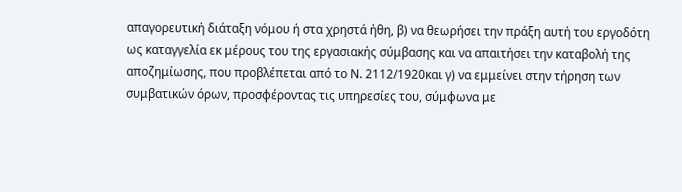απαγορευτική διάταξη νόμου ή στα χρηστά ήθη, β) να θεωρήσει την πράξη αυτή του εργοδότη ως καταγγελία εκ μέρους του της εργασιακής σύμβασης και να απαιτήσει την καταβολή της αποζημίωσης, που προβλέπεται από το Ν. 2112/1920και γ) να εμμείνει στην τήρηση των συμβατικών όρων, προσφέροντας τις υπηρεσίες του, σύμφωνα με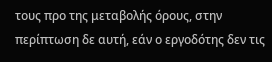τους προ της μεταβολής όρους, στην περίπτωση δε αυτή, εάν ο εργοδότης δεν τις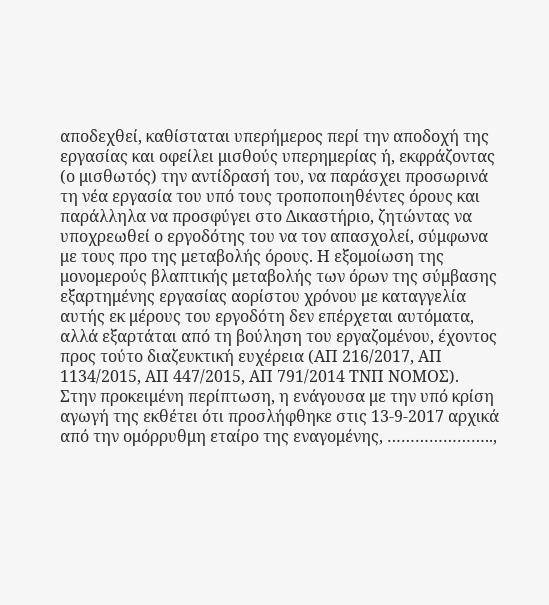αποδεχθεί, καθίσταται υπερήμερος περί την αποδοχή της εργασίας και οφείλει μισθούς υπερημερίας ή, εκφράζοντας (ο μισθωτός) την αντίδρασή του, να παράσχει προσωρινά τη νέα εργασία του υπό τους τροποποιηθέντες όρους και παράλληλα να προσφύγει στο Δικαστήριο, ζητώντας να υποχρεωθεί ο εργοδότης του να τον απασχολεί, σύμφωνα με τους προ της μεταβολής όρους. Η εξομοίωση της μονομερούς βλαπτικής μεταβολής των όρων της σύμβασης εξαρτημένης εργασίας αορίστου χρόνου με καταγγελία αυτής εκ μέρους του εργοδότη δεν επέρχεται αυτόματα, αλλά εξαρτάται από τη βούληση του εργαζομένου, έχοντος προς τούτο διαζευκτική ευχέρεια (ΑΠ 216/2017, ΑΠ 1134/2015, ΑΠ 447/2015, ΑΠ 791/2014 ΤΝΠ ΝΟΜΟΣ).
Στην προκειμένη περίπτωση, η ενάγουσα με την υπό κρίση αγωγή της εκθέτει ότι προσλήφθηκε στις 13-9-2017 αρχικά από την ομόρρυθμη εταίρο της εναγομένης, …………………..,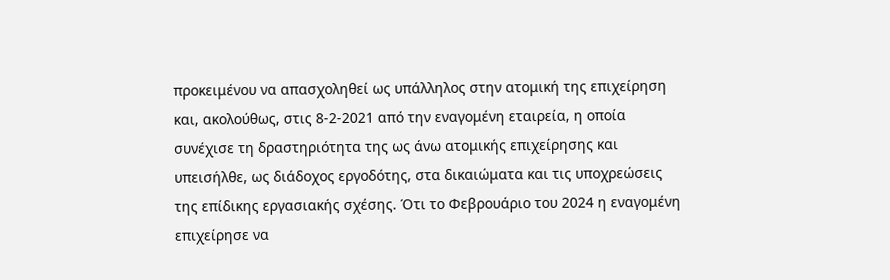προκειμένου να απασχοληθεί ως υπάλληλος στην ατομική της επιχείρηση και, ακολούθως, στις 8-2-2021 από την εναγομένη εταιρεία, η οποία συνέχισε τη δραστηριότητα της ως άνω ατομικής επιχείρησης και υπεισήλθε, ως διάδοχος εργοδότης, στα δικαιώματα και τις υποχρεώσεις της επίδικης εργασιακής σχέσης. Ότι το Φεβρουάριο του 2024 η εναγομένη επιχείρησε να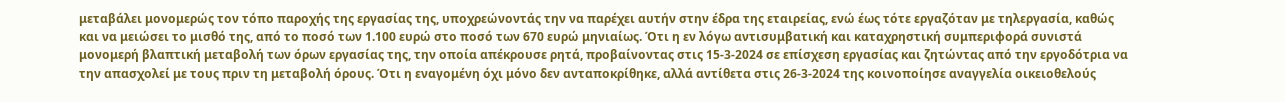μεταβάλει μονομερώς τον τόπο παροχής της εργασίας της, υποχρεώνοντάς την να παρέχει αυτήν στην έδρα της εταιρείας, ενώ έως τότε εργαζόταν με τηλεργασία, καθώς και να μειώσει το μισθό της, από το ποσό των 1.100 ευρώ στο ποσό των 670 ευρώ μηνιαίως. Ότι η εν λόγω αντισυμβατική και καταχρηστική συμπεριφορά συνιστά μονομερή βλαπτική μεταβολή των όρων εργασίας της, την οποία απέκρουσε ρητά, προβαίνοντας στις 15-3-2024 σε επίσχεση εργασίας και ζητώντας από την εργοδότρια να την απασχολεί με τους πριν τη μεταβολή όρους. Ότι η εναγομένη όχι μόνο δεν ανταποκρίθηκε, αλλά αντίθετα στις 26-3-2024 της κοινοποίησε αναγγελία οικειοθελούς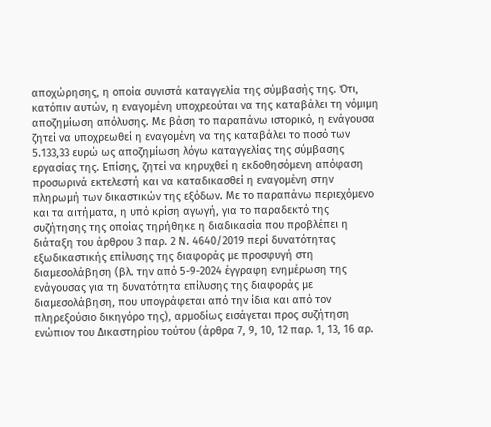αποχώρησης, η οποία συνιστά καταγγελία της σύμβασής της. Ότι, κατόπιν αυτών, η εναγομένη υποχρεούται να της καταβάλει τη νόμιμη αποζημίωση απόλυσης. Με βάση το παραπάνω ιστορικό, η ενάγουσα ζητεί να υποχρεωθεί η εναγομένη να της καταβάλει το ποσό των 5.133,33 ευρώ ως αποζημίωση λόγω καταγγελίας της σύμβασης εργασίας της. Επίσης, ζητεί να κηρυχθεί η εκδοθησόμενη απόφαση προσωρινά εκτελεστή και να καταδικασθεί η εναγομένη στην πληρωμή των δικαστικών της εξόδων. Με το παραπάνω περιεχόμενο και τα αιτήματα, η υπό κρίση αγωγή, για το παραδεκτό της συζήτησης της οποίας τηρήθηκε η διαδικασία που προβλέπει η διάταξη του άρθρου 3 παρ. 2 Ν. 4640/2019 περί δυνατότητας εξωδικαστικής επίλυσης της διαφοράς με προσφυγή στη διαμεσολάβηση (βλ. την από 5-9-2024 έγγραφη ενημέρωση της ενάγουσας για τη δυνατότητα επίλυσης της διαφοράς με διαμεσολάβηση, που υπογράφεται από την ίδια και από τον πληρεξούσιο δικηγόρο της), αρμοδίως εισάγεται προς συζήτηση ενώπιον του Δικαστηρίου τούτου (άρθρα 7, 9, 10, 12 παρ. 1, 13, 16 αρ.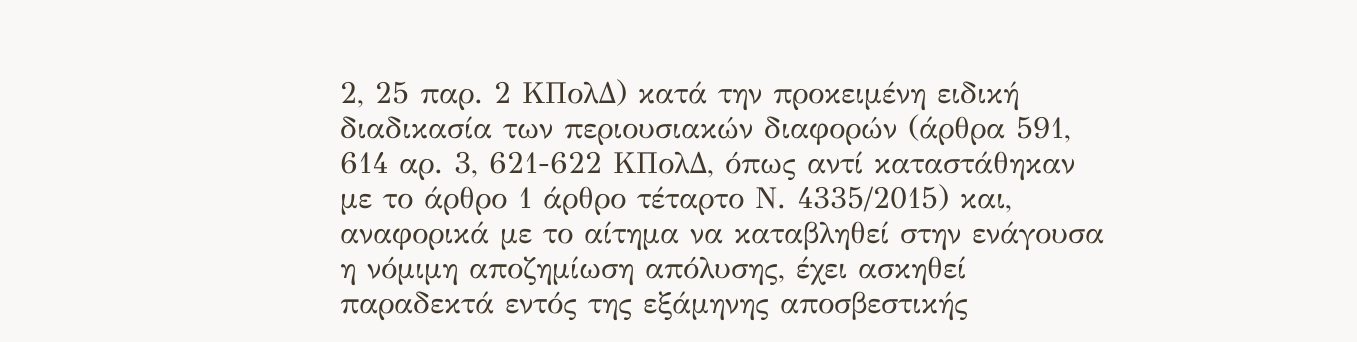2, 25 παρ. 2 ΚΠολΔ) κατά την προκειμένη ειδική διαδικασία των περιουσιακών διαφορών (άρθρα 591, 614 αρ. 3, 621-622 ΚΠολΔ, όπως αντί καταστάθηκαν με το άρθρο 1 άρθρο τέταρτο Ν. 4335/2015) και, αναφορικά με το αίτημα να καταβληθεί στην ενάγουσα η νόμιμη αποζημίωση απόλυσης, έχει ασκηθεί παραδεκτά εντός της εξάμηνης αποσβεστικής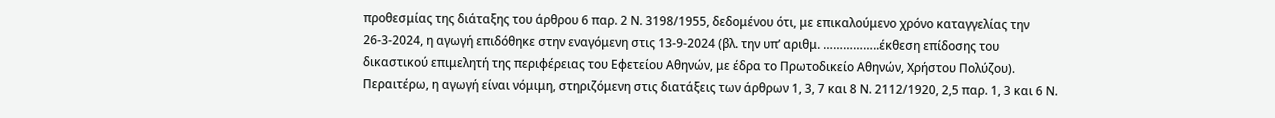προθεσμίας της διάταξης του άρθρου 6 παρ. 2 Ν. 3198/1955, δεδομένου ότι, με επικαλούμενο χρόνο καταγγελίας την 26-3-2024, η αγωγή επιδόθηκε στην εναγόμενη στις 13-9-2024 (βλ. την υπ’ αριθμ. ……………..έκθεση επίδοσης του δικαστικού επιμελητή της περιφέρειας του Εφετείου Αθηνών, με έδρα το Πρωτοδικείο Αθηνών, Χρήστου Πολύζου). Περαιτέρω, η αγωγή είναι νόμιμη, στηριζόμενη στις διατάξεις των άρθρων 1, 3, 7 και 8 Ν. 2112/1920, 2,5 παρ. 1, 3 και 6 Ν.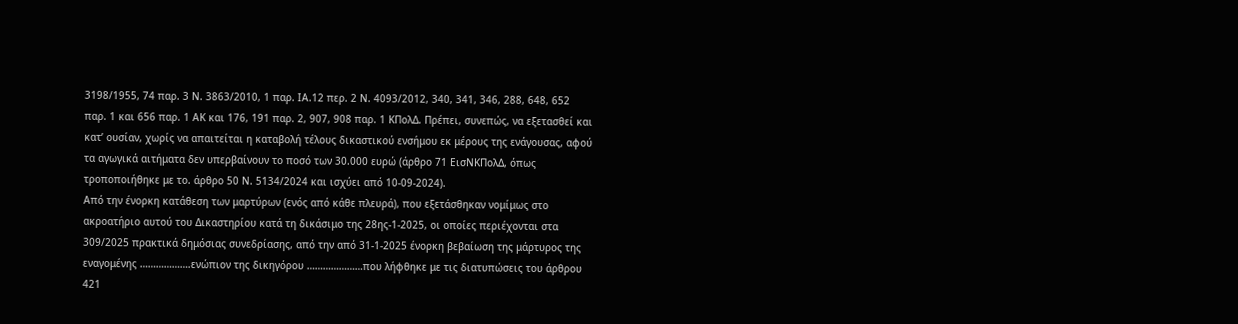3198/1955, 74 παρ. 3 Ν. 3863/2010, 1 παρ. ΙΑ.12 περ. 2 Ν. 4093/2012, 340, 341, 346, 288, 648, 652 παρ. 1 και 656 παρ. 1 ΑΚ και 176, 191 παρ. 2, 907, 908 παρ. 1 ΚΠολΔ. Πρέπει, συνεπώς, να εξετασθεί και κατ’ ουσίαν, χωρίς να απαιτείται η καταβολή τέλους δικαστικού ενσήμου εκ μέρους της ενάγουσας, αφού τα αγωγικά αιτήματα δεν υπερβαίνουν το ποσό των 30.000 ευρώ (άρθρο 71 ΕισΝΚΠολΔ, όπως τροποποιήθηκε με το. άρθρο 50 Ν. 5134/2024 και ισχύει από 10-09-2024).
Από την ένορκη κατάθεση των μαρτύρων (ενός από κάθε πλευρά), που εξετάσθηκαν νομίμως στο ακροατήριο αυτού του Δικαστηρίου κατά τη δικάσιμο της 28ης-1-2025, οι οποίες περιέχονται στα 309/2025 πρακτικά δημόσιας συνεδρίασης, από την από 31-1-2025 ένορκη βεβαίωση της μάρτυρος της εναγομένης ……………….ενώπιον της δικηγόρου …………………που λήφθηκε με τις διατυπώσεις του άρθρου 421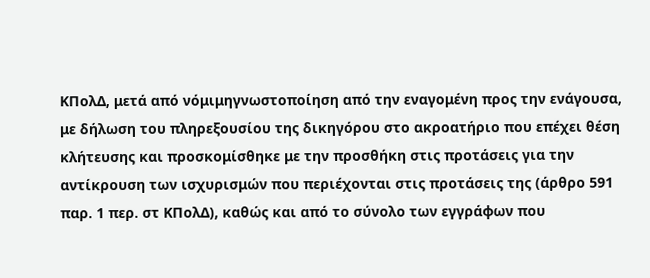ΚΠολΔ, μετά από νόμιμηγνωστοποίηση από την εναγομένη προς την ενάγουσα, με δήλωση του πληρεξουσίου της δικηγόρου στο ακροατήριο που επέχει θέση κλήτευσης και προσκομίσθηκε με την προσθήκη στις προτάσεις για την αντίκρουση των ισχυρισμών που περιέχονται στις προτάσεις της (άρθρο 591 παρ. 1 περ. στ ΚΠολΔ), καθώς και από το σύνολο των εγγράφων που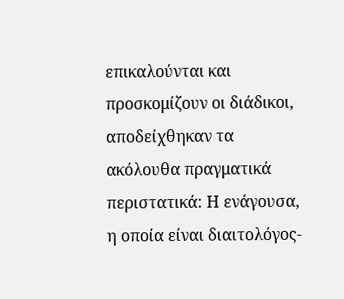επικαλούνται και προσκομίζουν οι διάδικοι, αποδείχθηκαν τα ακόλουθα πραγματικά περιστατικά: Η ενάγουσα, η οποία είναι διαιτολόγος-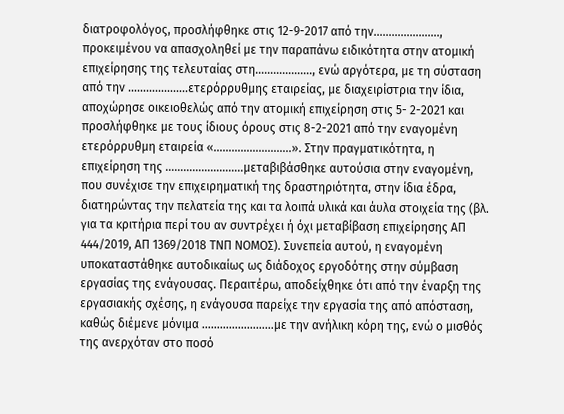διατροφολόγος, προσλήφθηκε στις 12-9-2017 από την…………………., προκειμένου να απασχοληθεί με την παραπάνω ειδικότητα στην ατομική επιχείρησης της τελευταίας στη………………., ενώ αργότερα, με τη σύσταση από την ………………..ετερόρρυθμης εταιρείας, με διαχειρίστρια την ίδια, αποχώρησε οικειοθελώς από την ατομική επιχείρηση στις 5- 2-2021 και προσλήφθηκε με τους ίδιους όρους στις 8-2-2021 από την εναγομένη ετερόρρυθμη εταιρεία «……………………..». Στην πραγματικότητα, η επιχείρηση της ……………………..μεταβιβάσθηκε αυτούσια στην εναγομένη, που συνέχισε την επιχειρηματική της δραστηριότητα, στην ίδια έδρα, διατηρώντας την πελατεία της και τα λοιπά υλικά και άυλα στοιχεία της (βλ. για τα κριτήρια περί του αν συντρέχει ή όχι μεταβίβαση επιχείρησης ΑΠ 444/2019, ΑΠ 1369/2018 ΤΝΠ ΝΟΜΟΣ). Συνεπεία αυτού, η εναγομένη υποκαταστάθηκε αυτοδικαίως ως διάδοχος εργοδότης στην σύμβαση εργασίας της ενάγουσας. Περαιτέρω, αποδείχθηκε ότι από την έναρξη της εργασιακής σχέσης, η ενάγουσα παρείχε την εργασία της από απόσταση, καθώς διέμενε μόνιμα ……………………με την ανήλικη κόρη της, ενώ ο μισθός της ανερχόταν στο ποσό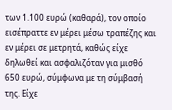των 1.100 ευρώ (καθαρά), τον οποίο εισέπραττε εν μέρει μέσω τραπέζης και εν μέρει σε μετρητά, καθώς είχε δηλωθεί και ασφαλιζόταν για μισθό 650 ευρώ, σύμφωνα με τη σύμβασή της. Είχε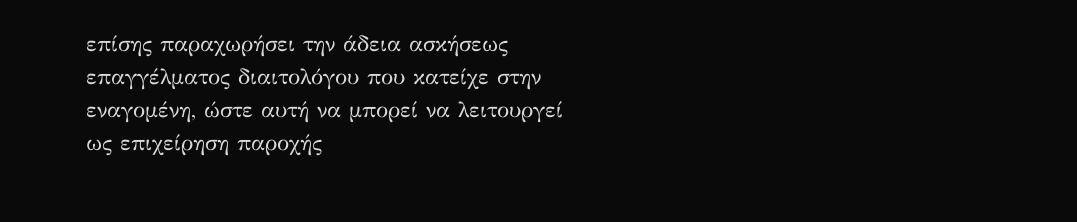επίσης παραχωρήσει την άδεια ασκήσεως επαγγέλματος διαιτολόγου που κατείχε στην εναγομένη, ώστε αυτή να μπορεί να λειτουργεί ως επιχείρηση παροχής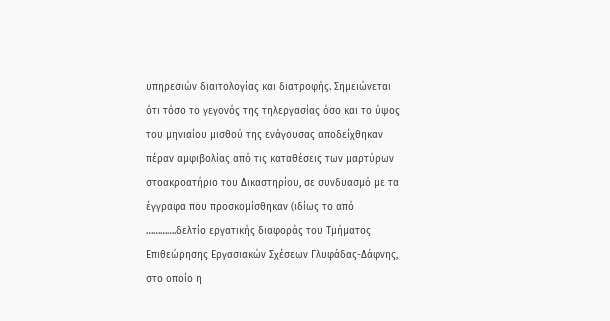υπηρεσιών διαιτολογίας και διατροφής. Σημειώνεται ότι τόσο το γεγονός της τηλεργασίας όσο και το ύψος του μηνιαίου μισθού της ενάγουσας αποδείχθηκαν πέραν αμφιβολίας από τις καταθέσεις των μαρτύρων στοακροατήριο του Δικαστηρίου, σε συνδυασμό με τα έγγραφα που προσκομίσθηκαν (ιδίως το από ………….δελτίο εργατικής διαφοράς του Τμήματος Επιθεώρησης Εργασιακών Σχέσεων Γλυφάδας-Δάφνης, στο οποίο η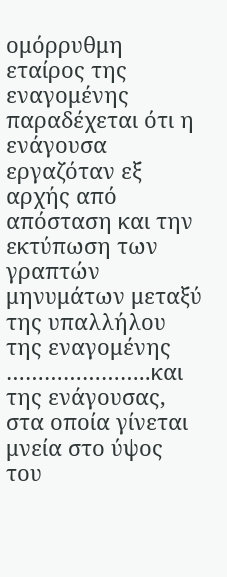ομόρρυθμη εταίρος της εναγομένης παραδέχεται ότι η ενάγουσα εργαζόταν εξ αρχής από απόσταση και την εκτύπωση των γραπτών μηνυμάτων μεταξύ της υπαλλήλου της εναγομένης …………………..και της ενάγουσας, στα οποία γίνεται μνεία στο ύψος του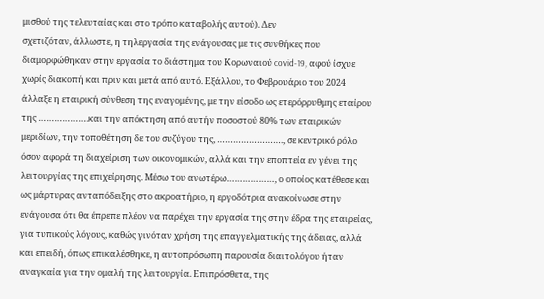μισθού της τελευταίας και στο τρόπο καταβολής αυτού). Δεν
σχετιζόταν, άλλωστε, η τηλεργασία της ενάγουσας με τις συνθήκες που διαμορφώθηκαν στην εργασία το διάστημα του Κορωναιού covid-19, αφού ίσχυε χωρίς διακοπή και πριν και μετά από αυτό. Εξάλλου, το Φεβρουάριο του 2024 άλλαξε η εταιρική σύνθεση της εναγομένης, με την είσοδο ως ετερόρρυθμης εταίρου της ……………….και την απόκτηση από αυτήν ποσοστού 80% των εταιρικών μεριδίων, την τοποθέτηση δε του συζύγου της, ……………………., σε κεντρικό ρόλο όσον αφορά τη διαχείριση των οικονομικών, αλλά και την εποπτεία εν γένει της λειτουργίας της επιχείρησης. Μέσω του ανωτέρω………………, ο οποίος κατέθεσε και ως μάρτυρας ανταπόδειξης στο ακροατήριο, η εργοδότρια ανακοίνωσε στην ενάγουσα ότι θα έπρεπε πλέον να παρέχει την εργασία της στην έδρα της εταιρείας, για τυπικούς λόγους, καθώς γινόταν χρήση της επαγγελματικής της άδειας, αλλά και επειδή, όπως επικαλέσθηκε, η αυτοπρόσωπη παρουσία διαιτολόγου ήταν αναγκαία για την ομαλή της λειτουργία. Επιπρόσθετα, της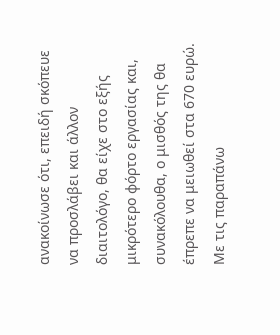ανακοίνωσε ότι, επειδή σκόπευε να προσλάβει και άλλον διαιτολόγο, θα είχε στο εξής μικρότερο φόρτο εργασίας και, συνακόλουθα, ο μισθός της θα έπρεπε να μειωθεί στα 670 ευρώ. Με τις παραπάνω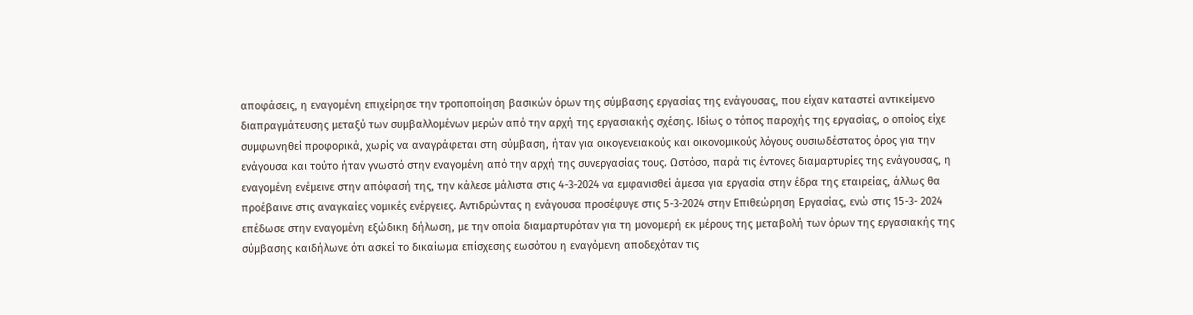αποφάσεις, η εναγομένη επιχείρησε την τροποποίηση βασικών όρων της σύμβασης εργασίας της ενάγουσας, που είχαν καταστεί αντικείμενο διαπραγμάτευσης μεταξύ των συμβαλλομένων μερών από την αρχή της εργασιακής σχέσης. Ιδίως ο τόπος παροχής της εργασίας, ο οποίος είχε συμφωνηθεί προφορικά, χωρίς να αναγράφεται στη σύμβαση, ήταν για οικογενειακούς και οικονομικούς λόγους ουσιωδέστατος όρος για την ενάγουσα και τούτο ήταν γνωστό στην εναγομένη από την αρχή της συνεργασίας τους. Ωστόσο, παρά τις έντονες διαμαρτυρίες της ενάγουσας, η εναγομένη ενέμεινε στην απόφασή της, την κάλεσε μάλιστα στις 4-3-2024 να εμφανισθεί άμεσα για εργασία στην έδρα της εταιρείας, άλλως θα προέβαινε στις αναγκαίες νομικές ενέργειες. Αντιδρώντας η ενάγουσα προσέφυγε στις 5-3-2024 στην Επιθεώρηση Εργασίας, ενώ στις 15-3- 2024 επέδωσε στην εναγομένη εξώδικη δήλωση, με την οποία διαμαρτυρόταν για τη μονομερή εκ μέρους της μεταβολή των όρων της εργασιακής της σύμβασης καιδήλωνε ότι ασκεί το δικαίωμα επίσχεσης εωσότου η εναγόμενη αποδεχόταν τις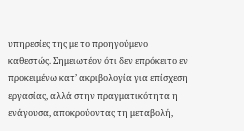υπηρεσίες της με το προηγούμενο καθεστώς. Σημειωτέον ότι δεν επρόκειτο εν προκειμένω κατ’ ακριβολογία για επίσχεση εργασίας, αλλά στην πραγματικότητα η ενάγουσα, αποκρούοντας τη μεταβολή,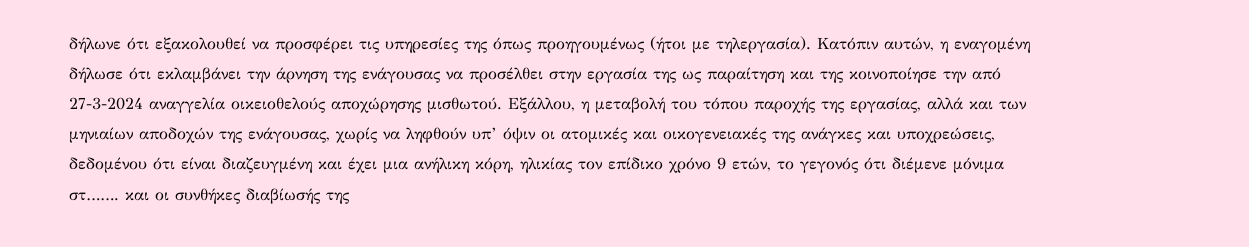δήλωνε ότι εξακολουθεί να προσφέρει τις υπηρεσίες της όπως προηγουμένως (ήτοι με τηλεργασία). Κατόπιν αυτών, η εναγομένη δήλωσε ότι εκλαμβάνει την άρνηση της ενάγουσας να προσέλθει στην εργασία της ως παραίτηση και της κοινοποίησε την από 27-3-2024 αναγγελία οικειοθελούς αποχώρησης μισθωτού. Εξάλλου, η μεταβολή του τόπου παροχής της εργασίας, αλλά και των μηνιαίων αποδοχών της ενάγουσας, χωρίς να ληφθούν υπ’ όψιν οι ατομικές και οικογενειακές της ανάγκες και υποχρεώσεις, δεδομένου ότι είναι διαζευγμένη και έχει μια ανήλικη κόρη, ηλικίας τον επίδικο χρόνο 9 ετών, το γεγονός ότι διέμενε μόνιμα στ……. και οι συνθήκες διαβίωσής της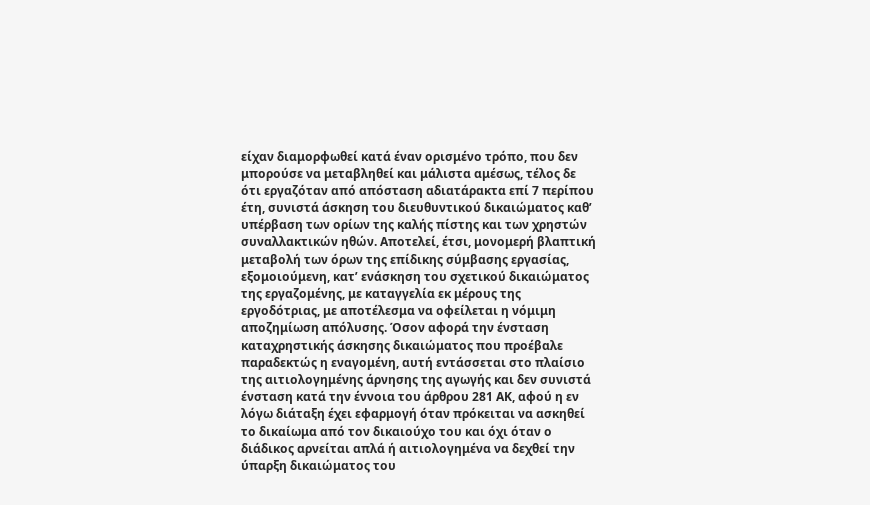είχαν διαμορφωθεί κατά έναν ορισμένο τρόπο, που δεν μπορούσε να μεταβληθεί και μάλιστα αμέσως, τέλος δε ότι εργαζόταν από απόσταση αδιατάρακτα επί 7 περίπου έτη, συνιστά άσκηση του διευθυντικού δικαιώματος καθ’ υπέρβαση των ορίων της καλής πίστης και των χρηστών συναλλακτικών ηθών. Αποτελεί, έτσι, μονομερή βλαπτική μεταβολή των όρων της επίδικης σύμβασης εργασίας, εξομοιούμενη, κατ’ ενάσκηση του σχετικού δικαιώματος της εργαζομένης, με καταγγελία εκ μέρους της εργοδότριας, με αποτέλεσμα να οφείλεται η νόμιμη αποζημίωση απόλυσης. Όσον αφορά την ένσταση καταχρηστικής άσκησης δικαιώματος που προέβαλε παραδεκτώς η εναγομένη, αυτή εντάσσεται στο πλαίσιο της αιτιολογημένης άρνησης της αγωγής και δεν συνιστά ένσταση κατά την έννοια του άρθρου 281 ΑΚ, αφού η εν λόγω διάταξη έχει εφαρμογή όταν πρόκειται να ασκηθεί το δικαίωμα από τον δικαιούχο του και όχι όταν ο διάδικος αρνείται απλά ή αιτιολογημένα να δεχθεί την ύπαρξη δικαιώματος του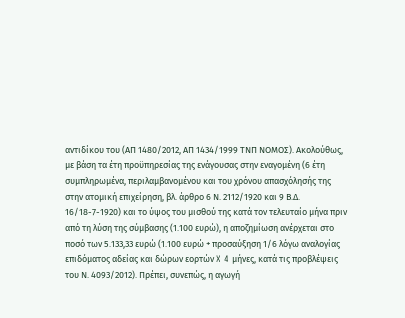αντιδίκου του (ΑΠ 1480/2012, ΑΠ 1434/1999 ΤΝΠ ΝΟΜΟΣ). Ακολούθως, με βάση τα έτη προϋπηρεσίας της ενάγουσας στην εναγομένη (6 έτη συμπληρωμένα, περιλαμβανομένου και του χρόνου απασχόλησής της στην ατομική επιχείρηση, βλ. άρθρο 6 Ν. 2112/1920 και 9 Β.Δ. 16/18-7-1920) και το ύψος του μισθού της κατά τον τελευταίο μήνα πριν από τη λύση της σύμβασης (1.100 ευρώ), η αποζημίωση ανέρχεται στο ποσό των 5.133,33 ευρώ (1.100 ευρώ + προσαύξηση 1/6 λόγω αναλογίας επιδόματος αδείας και δώρων εορτών X 4 μήνες, κατά τις προβλέψεις του Ν. 4093/2012). Πρέπει, συνεπώς, η αγωγή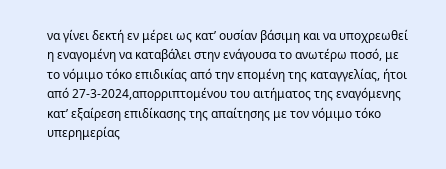να γίνει δεκτή εν μέρει ως κατ’ ουσίαν βάσιμη και να υποχρεωθεί η εναγομένη να καταβάλει στην ενάγουσα το ανωτέρω ποσό, με το νόμιμο τόκο επιδικίας από την επομένη της καταγγελίας, ήτοι από 27-3-2024,απορριπτομένου του αιτήματος της εναγόμενης κατ’ εξαίρεση επιδίκασης της απαίτησης με τον νόμιμο τόκο υπερημερίας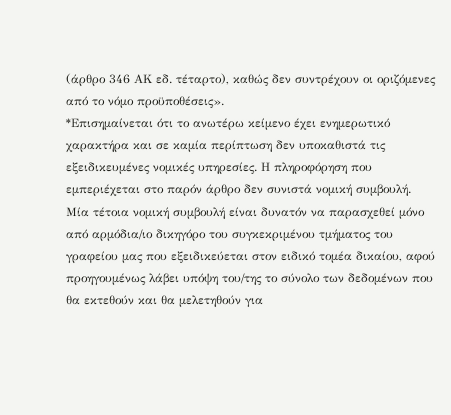(άρθρο 346 ΑΚ εδ. τέταρτο), καθώς δεν συντρέχουν οι οριζόμενες από το νόμο προϋποθέσεις».
*Επισημαίνεται ότι το ανωτέρω κείμενο έχει ενημερωτικό χαρακτήρα και σε καμία περίπτωση δεν υποκαθιστά τις εξειδικευμένες νομικές υπηρεσίες. Η πληροφόρηση που εμπεριέχεται στο παρόν άρθρο δεν συνιστά νομική συμβουλή. Μία τέτοια νομική συμβουλή είναι δυνατόν να παρασχεθεί μόνο από αρμόδια/ιο δικηγόρο του συγκεκριμένου τμήματος του γραφείου μας που εξειδικεύεται στον ειδικό τομέα δικαίου, αφού προηγουμένως λάβει υπόψη του/της το σύνολο των δεδομένων που θα εκτεθούν και θα μελετηθούν για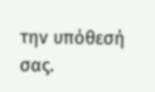την υπόθεσή σας.